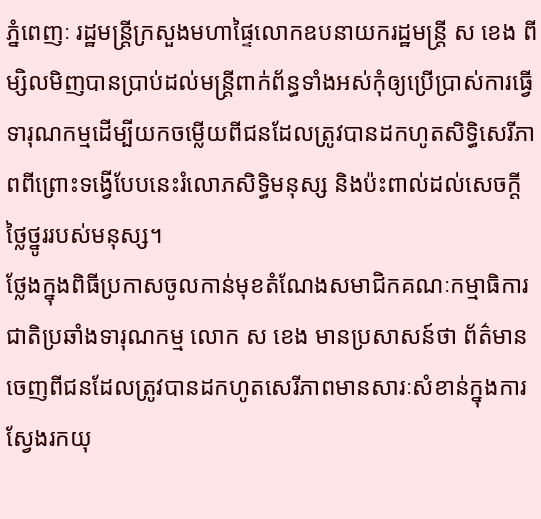ភ្នំពេញៈ រដ្ឋមន្ត្រីក្រសួងមហាផ្ទៃលោកឧបនាយករដ្ឋមន្ត្រី ស ខេង ពីម្សិលមិញបានប្រាប់ដល់មន្ត្រីពាក់ព័ន្ធទាំងអស់កុំឲ្យប្រើប្រាស់ការធ្វើទារុណកម្មដើម្បីយកចម្លើយពីជនដែលត្រូវបានដកហូតសិទ្ធិសេរីភាពពីព្រោះទង្វើបែបនេះរំលោភសិទ្ធិមនុស្ស និងប៉ះពាល់ដល់សេចក្ដីថ្លៃថ្នូររបស់មនុស្ស។
ថ្លែងក្នុងពិធីប្រកាសចូលកាន់មុខតំណែងសមាជិកគណៈកម្មាធិការជាតិប្រឆាំងទារុណកម្ម លោក ស ខេង មានប្រសាសន៍ថា ព័ត៌មានចេញពីជនដែលត្រូវបានដកហូតសេរីភាពមានសារៈសំខាន់ក្នុងការស្វែងរកយុ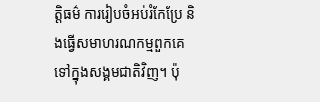ត្តិធម៌ ការរៀបចំអប់រំកែប្រែ និងធ្វើសមាហរណកម្មពួកគេទៅក្នុងសង្គមជាតិវិញ។ ប៉ុ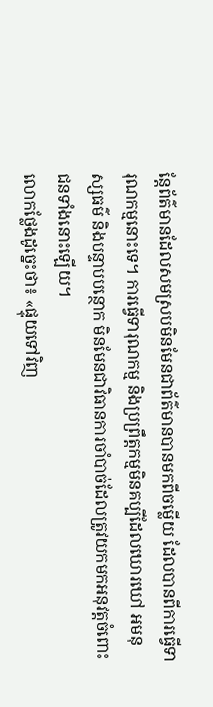ន្តែព័ត៌មានដែលសមស្របមិនមែនជាព័ត៌មានបានមកពីចម្លើយ ដែលបានពីការធ្វើទារុណកម្មនោះទេ។ ការធ្វើទារុណកម្ម និងប្រព្រឹត្តកម្មមិនគប្បីដែលឃោរឃៅ អមនុស្សធម៌ និងបន្ទាបបន្ថោក មិនមែនជាវិធានការចាំបាច់ដែលត្រូវយកមកអនុវត្តចំពោះជនទាំងនោះឡើយ។
លោកថ្លែងដូច្នេះថា៖ «ផ្ទុយទៅវិញ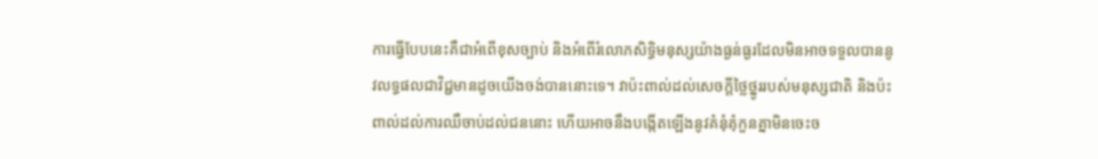ការធ្វើបែបនេះគឺជាអំពើខុសច្បាប់ និងអំពើរំលោភសិទ្ធិមនុស្សយ៉ាងធ្ងន់ធ្ងរដែលមិនអាចទទួលបាននូវលទ្ធផលជាវិជ្ជមានដូចយើងចង់បាននោះទេ។ វាប៉ះពាល់ដល់សេចក្ដីថ្លៃថ្នូររបស់មនុស្សជាតិ និងប៉ះពាល់ដល់ការឈឺចាប់ដល់ជននោះ ហើយអាចនឹងបង្កើតឡើងនូវគំនុំគុំកួនគ្នាមិនចេះច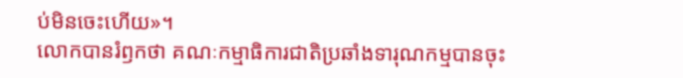ប់មិនចេះហើយ»។
លោកបានរំឭកថា គណៈកម្មាធិការជាតិប្រឆាំងទារុណកម្មបានចុះ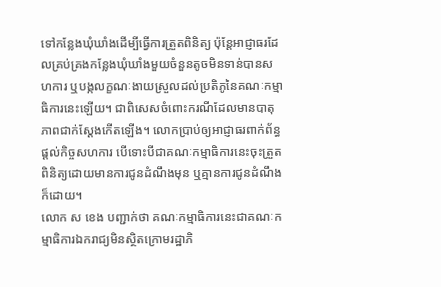ទៅកន្លែងឃុំឃាំងដើម្បីធ្វើការត្រួតពិនិត្យ ប៉ុន្តែអាជ្ញាធរដែលគ្រប់គ្រងកន្លែងឃុំឃាំងមួយចំនួនតូចមិនទាន់បានសហការ ឬបង្កលក្ខណៈងាយស្រួលដល់ប្រតិភូនៃគណៈកម្មាធិការនេះឡើយ។ ជាពិសេសចំពោះករណីដែលមានបាតុភាពជាក់ស្ដែងកើតឡើង។ លោកប្រាប់ឲ្យអាជ្ញាធរពាក់ព័ន្ធផ្ដល់កិច្ចសហការ បើទោះបីជាគណៈកម្មាធិការនេះចុះត្រួតពិនិត្យដោយមានការជូនដំណឹងមុន ឬគ្មានការជូនដំណឹងក៏ដោយ។
លោក ស ខេង បញ្ជាក់ថា គណៈកម្មាធិការនេះជាគណៈកម្មាធិការឯករាជ្យមិនស្ថិតក្រោមរដ្ឋាភិ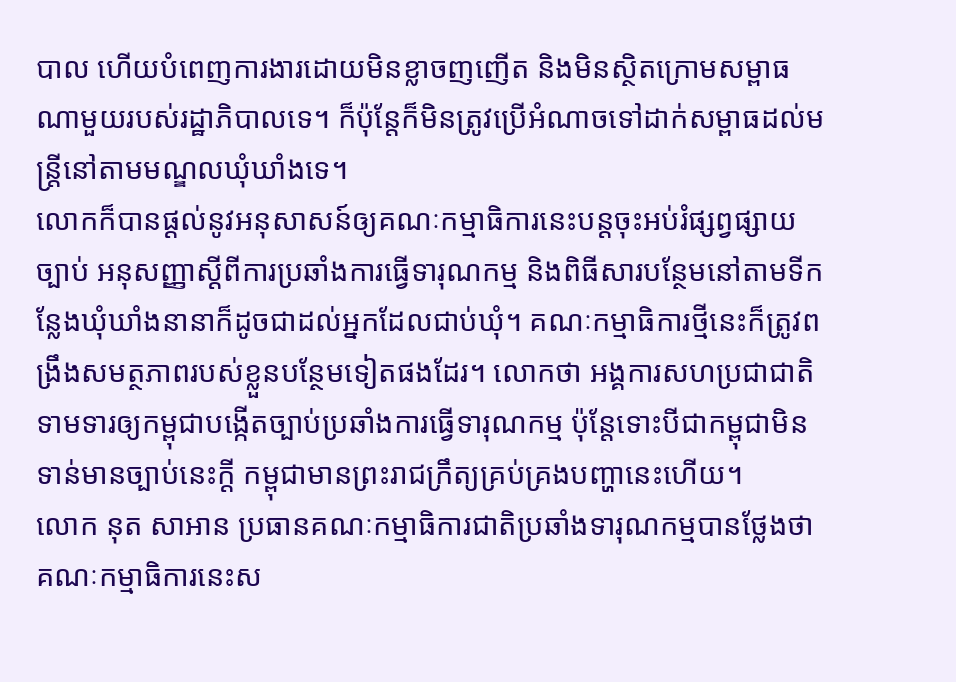បាល ហើយបំពេញការងារដោយមិនខ្លាចញញើត និងមិនស្ថិតក្រោមសម្ពាធណាមួយរបស់រដ្ឋាភិបាលទេ។ ក៏ប៉ុន្តែក៏មិនត្រូវប្រើអំណាចទៅដាក់សម្ពាធដល់មន្ត្រីនៅតាមមណ្ឌលឃុំឃាំងទេ។
លោកក៏បានផ្ដល់នូវអនុសាសន៍ឲ្យគណៈកម្មាធិការនេះបន្តចុះអប់រំផ្សព្វផ្សាយច្បាប់ អនុសញ្ញាស្ដីពីការប្រឆាំងការធ្វើទារុណកម្ម និងពិធីសារបន្ថែមនៅតាមទីកន្លែងឃុំឃាំងនានាក៏ដូចជាដល់អ្នកដែលជាប់ឃុំ។ គណៈកម្មាធិការថ្មីនេះក៏ត្រូវពង្រឹងសមត្ថភាពរបស់ខ្លួនបន្ថែមទៀតផងដែរ។ លោកថា អង្គការសហប្រជាជាតិទាមទារឲ្យកម្ពុជាបង្កើតច្បាប់ប្រឆាំងការធ្វើទារុណកម្ម ប៉ុន្តែទោះបីជាកម្ពុជាមិនទាន់មានច្បាប់នេះក្ដី កម្ពុជាមានព្រះរាជក្រឹត្យគ្រប់គ្រងបញ្ហានេះហើយ។
លោក នុត សាអាន ប្រធានគណៈកម្មាធិការជាតិប្រឆាំងទារុណកម្មបានថ្លែងថា គណៈកម្មាធិការនេះស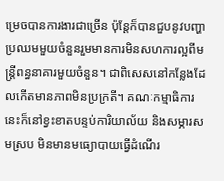ម្រេចបានការងារជាច្រើន ប៉ុន្តែក៏បានជួបនូវបញ្ហាប្រឈមមួយចំនួនរួមមានការមិនសហការល្អពីមន្ត្រីពន្ធនាគារមួយចំនួន។ ជាពិសេសនៅកន្លែងដែលកើតមានភាពមិនប្រក្រតី។ គណៈកម្មាធិការនេះក៏នៅខ្វះខាតបន្ទប់ការិយាល័យ និងសម្ភារសមស្រប មិនមានមធ្យោបាយធ្វើដំណើរ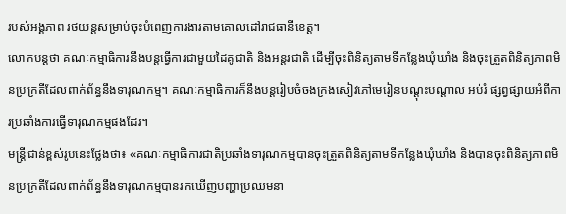របស់អង្គភាព រថយន្តសម្រាប់ចុះបំពេញការងារតាមគោលដៅរាជធានីខេត្ត។
លោកបន្តថា គណៈកម្មាធិការនឹងបន្តធ្វើការជាមួយដៃគូជាតិ និងអន្តរជាតិ ដើម្បីចុះពិនិត្យតាមទីកន្លែងឃុំឃាំង និងចុះត្រួតពិនិត្យភាពមិនប្រក្រតីដែលពាក់ព័ន្ធនឹងទារុណកម្ម។ គណៈកម្មាធិការក៏នឹងបន្តរៀបចំចងក្រងសៀវភៅមេរៀនបណ្ដុះបណ្ដាល អប់រំ ផ្សព្វផ្សាយអំពីការប្រឆាំងការធ្វើទារុណកម្មផងដែរ។
មន្ត្រីជាន់ខ្ពស់រូបនេះថ្លែងថា៖ «គណៈកម្មាធិការជាតិប្រឆាំងទារុណកម្មបានចុះត្រួតពិនិត្យតាមទីកន្លែងឃុំឃាំង និងបានចុះពិនិត្យភាពមិនប្រក្រតីដែលពាក់ព័ន្ធនឹងទារុណកម្មបានរកឃើញបញ្ហាប្រឈមនា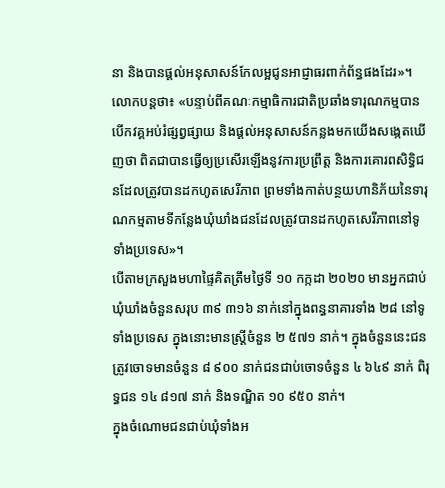នា និងបានផ្ដល់អនុសាសន៍កែលម្អជូនអាជ្ញាធរពាក់ព័ន្ធផងដែរ»។
លោកបន្តថា៖ «បន្ទាប់ពីគណៈកម្មាធិការជាតិប្រឆាំងទារុណកម្មបានបើកវគ្គអប់រំផ្សព្វផ្សាយ និងផ្ដល់អនុសាសន៍កន្លងមកយើងសង្កេតឃើញថា ពិតជាបានធ្វើឲ្យប្រសើរឡើងនូវការប្រព្រឹត្ត និងការគោរពសិទ្ធិជនដែលត្រូវបានដកហូតសេរីភាព ព្រមទាំងកាត់បន្ថយហានិភ័យនៃទារុណកម្មតាមទីកន្លែងឃុំឃាំងជនដែលត្រូវបានដកហូតសេរីភាពនៅទូទាំងប្រទេស»។
បើតាមក្រសួងមហាផ្ទៃគិតត្រឹមថ្ងៃទី ១០ កក្កដា ២០២០ មានអ្នកជាប់ឃុំឃាំងចំនួនសរុប ៣៩ ៣១៦ នាក់នៅក្នុងពន្ធនាគារទាំង ២៨ នៅទូទាំងប្រទេស ក្នុងនោះមានស្ដ្រីចំនួន ២ ៥៧១ នាក់។ ក្នុងចំនួននេះជនត្រូវចោទមានចំនួន ៨ ៩០០ នាក់ជនជាប់ចោទចំនួន ៤ ៦៤៩ នាក់ ពិរុទ្ធជន ១៤ ៨១៧ នាក់ និងទណ្ឌិត ១០ ៩៥០ នាក់។
ក្នុងចំណោមជនជាប់ឃុំទាំងអ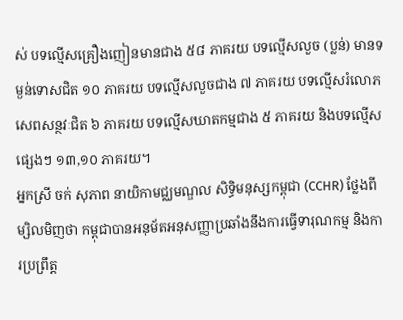ស់ បទល្មើសគ្រឿងញៀនមានជាង ៥៨ ភាគរយ បទល្មើសលួច (ប្លន់) មានទម្ងន់ទោសជិត ១០ ភាគរយ បទល្មើសលួចជាង ៧ ភាគរយ បទល្មើសរំលោភសេពសន្ថវៈជិត ៦ ភាគរយ បទល្មើសឃាតកម្មជាង ៥ ភាគរយ និងបទល្មើសផ្សេងៗ ១៣,១០ ភាគរយ។
អ្នកស្រី ចក់ សុភាព នាយិកាមជ្ឈមណ្ឌល សិទ្ធិមនុស្សកម្ពុជា (CCHR) ថ្លែងពីម្សិលមិញថា កម្ពុជាបានអនុម័តអនុសញ្ញាប្រឆាំងនឹងការធ្វើទារុណកម្ម និងការប្រព្រឹត្ត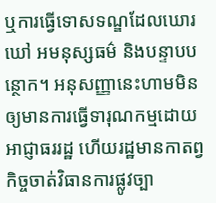ឬការធ្វើទោសទណ្ឌដែលឃោរឃៅ អមនុស្សធម៌ និងបន្ទាបបន្ថោក។ អនុសញ្ញានេះហាមមិនឲ្យមានការធ្វើទារុណកម្មដោយអាជ្ញាធររដ្ឋ ហើយរដ្ឋមានកាតព្វកិច្ចចាត់វិធានការផ្លូវច្បា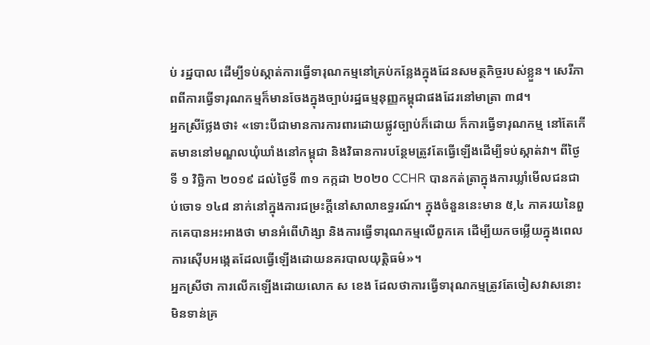ប់ រដ្ឋបាល ដើម្បីទប់ស្កាត់ការធ្វើទារុណកម្មនៅគ្រប់កន្លែងក្នុងដែនសមត្ថកិច្ចរបស់ខ្លួន។ សេរីភាពពីការធ្វើទារុណកម្មក៏មានចែងក្នុងច្បាប់រដ្ឋធម្មនុញ្ញកម្ពុជាផងដែរនៅមាត្រា ៣៨។
អ្នកស្រីថ្លែងថា៖ «ទោះបីជាមានការការពារដោយផ្លូវច្បាប់ក៏ដោយ ក៏ការធ្វើទារុណកម្ម នៅតែកើតមាននៅមណ្ឌលឃុំឃាំងនៅកម្ពុជា និងវិធានការបន្ថែមត្រូវតែធ្វើឡើងដើម្បីទប់ស្កាត់វា។ ពីថ្ងៃទី ១ វិច្ឆិកា ២០១៩ ដល់ថ្ងៃទី ៣១ កក្កដា ២០២០ CCHR បានកត់ត្រាក្នុងការឃ្លាំមើលជនជាប់ចោទ ១៤៨ នាក់នៅក្នុងការជម្រះក្ដីនៅសាលាឧទ្ធរណ៍។ ក្នុងចំនួននេះមាន ៥,៤ ភាគរយនៃពួកគេបានអះអាងថា មានអំពើហិង្សា និងការធ្វើទារុណកម្មលើពួកគេ ដើម្បីយកចម្លើយក្នុងពេលការស៊ើបអង្កេតដែលធ្វើឡើងដោយនគរបាលយុត្តិធម៌»។
អ្នកស្រីថា ការលើកឡើងដោយលោក ស ខេង ដែលថាការធ្វើទារុណកម្មត្រូវតែចៀសវាសនោះមិនទាន់គ្រ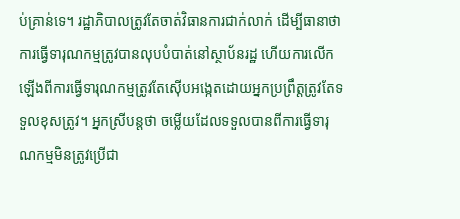ប់គ្រាន់ទេ។ រដ្ឋាភិបាលត្រូវតែចាត់វិធានការជាក់លាក់ ដើម្បីធានាថា ការធ្វើទារុណកម្មត្រូវបានលុបបំបាត់នៅស្ថាប័នរដ្ឋ ហើយការលើកឡើងពីការធ្វើទារុណកម្មត្រូវតែស៊ើបអង្កេតដោយអ្នកប្រព្រឹត្តត្រូវតែទទួលខុសត្រូវ។ អ្នកស្រីបន្តថា ចម្លើយដែលទទួលបានពីការធ្វើទារុណកម្មមិនត្រូវប្រើជា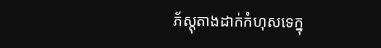ភ័ស្តុតាងដាក់កំហុសទេក្នុ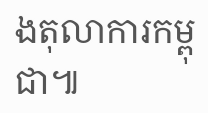ងតុលាការកម្ពុជា៕